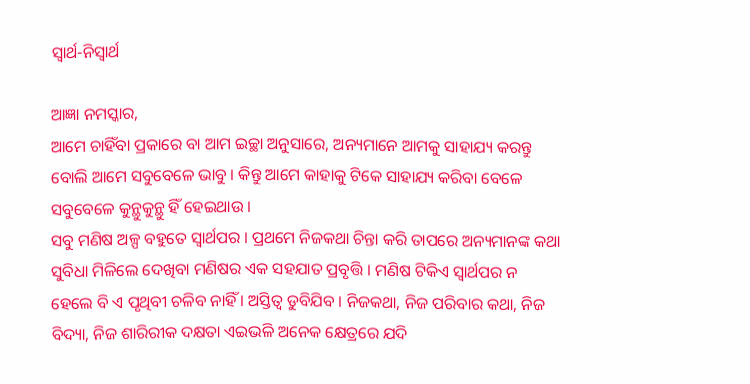ସ୍ୱାର୍ଥ-ନିସ୍ୱାର୍ଥ

ଆଜ୍ଞା ନମସ୍କାର,
ଆମେ ଚାହିଁବା ପ୍ରକାରେ ବା ଆମ ଇଚ୍ଛା ଅନୁସାରେ, ଅନ୍ୟମାନେ ଆମକୁ ସାହାଯ୍ୟ କରନ୍ତୁ ବୋଲି ଆମେ ସବୁବେଳେ ଭାବୁ । କିନ୍ତୁ ଆମେ କାହାକୁ ଟିକେ ସାହାଯ୍ୟ କରିବା ବେଳେ ସବୁବେଳେ କୁନ୍ଥୁକୁନ୍ଥୁ ହିଁ ହେଇଥାଉ ।
ସବୁ ମଣିଷ ଅଳ୍ପ ବହୁତେ ସ୍ୱାର୍ଥପର । ପ୍ରଥମେ ନିଜକଥା ଚିନ୍ତା କରି ତାପରେ ଅନ୍ୟମାନଙ୍କ କଥା ସୁବିଧା ମିଳିଲେ ଦେଖିବା ମଣିଷର ଏକ ସହଯାତ ପ୍ରବୃତ୍ତି । ମଣିଷ ଟିକିଏ ସ୍ୱାର୍ଥପର ନ ହେଲେ ବି ଏ ପୃଥିବୀ ଚଳିବ ନାହିଁ । ଅସ୍ତିତ୍ୱ ଡୁବିଯିବ । ନିଜକଥା, ନିଜ ପରିବାର କଥା, ନିଜ ବିଦ୍ୟା, ନିଜ ଶାରିରୀକ ଦକ୍ଷତା ଏଇଭଳି ଅନେକ କ୍ଷେତ୍ରରେ ଯଦି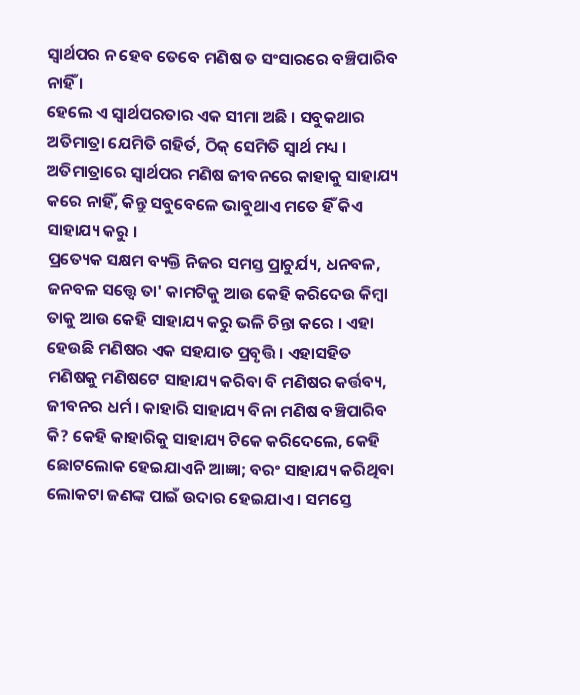ସ୍ୱାର୍ଥପର ନ ହେବ ତେବେ ମଣିଷ ତ ସଂସାରରେ ବଞ୍ଚିପାରିବ ନାହିଁ ।
ହେଲେ ଏ ସ୍ୱାର୍ଥପରତାର ଏକ ସୀମା ଅଛି । ସବୁକଥାର ଅତିମାତ୍ରା ଯେମିତି ଗହିର୍ତ, ଠିକ୍ ସେମିତି ସ୍ୱାର୍ଥ ମଧ୍ୟ ।
ଅତିମାତ୍ରାରେ ସ୍ୱାର୍ଥପର ମଣିଷ ଜୀବନରେ କାହାକୁ ସାହାଯ୍ୟ କରେ ନାହିଁ, କିନ୍ତୁ ସବୁବେଳେ ଭାବୁଥାଏ ମତେ ହିଁ କିଏ ସାହାଯ୍ୟ କରୁ ।
ପ୍ରତ୍ୟେକ ସକ୍ଷମ ବ୍ୟକ୍ତି ନିଜର ସମସ୍ତ ପ୍ରାଚୁର୍ଯ୍ୟ, ଧନବଳ, ଜନବଳ ସତ୍ତ୍ୱେ ତା' କାମଟିକୁ ଆଉ କେହି କରିଦେଉ କିମ୍ବା ତାକୁ ଆଉ କେହି ସାହାଯ୍ୟ କରୁ ଭଳି ଚିନ୍ତା କରେ । ଏହା ହେଉଛି ମଣିଷର ଏକ ସହଯାତ ପ୍ରବୃତ୍ତି । ଏହାସହିତ ମଣିଷକୁ ମଣିଷଟେ ସାହାଯ୍ୟ କରିବା ବି ମଣିଷର କର୍ତ୍ତବ୍ୟ, ଜୀବନର ଧର୍ମ । କାହାରି ସାହାଯ୍ୟ ବିନା ମଣିଷ ବଞ୍ଚିପାରିବ କି? କେହି କାହାରିକୁ ସାହାଯ୍ୟ ଟିକେ କରିଦେଲେ, କେହି ଛୋଟଲୋକ ହେଇଯାଏନି ଆଜ୍ଞା; ବରଂ ସାହାଯ୍ୟ କରିଥିବା ଲୋକଟା ଜଣଙ୍କ ପାଇଁ ଉଦାର ହେଇଯାଏ । ସମସ୍ତେ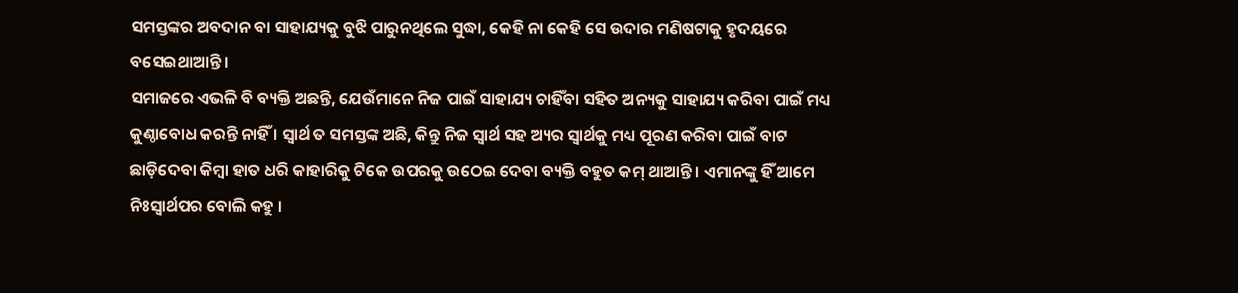ସମସ୍ତଙ୍କର ଅବଦାନ ବା ସାହାଯ୍ୟକୁ ବୁଝି ପାରୁନଥିଲେ ସୁଦ୍ଧା, କେହି ନା କେହି ସେ ଉଦାର ମଣିଷଟାକୁ ହୃଦୟରେ ବସେଇଥାଆନ୍ତି ।
ସମାଜରେ ଏଭଳି ବି ବ୍ୟକ୍ତି ଅଛନ୍ତି, ଯେଉଁମାନେ ନିଜ ପାଇଁ ସାହାଯ୍ୟ ଚାହିଁବା ସହିତ ଅନ୍ୟକୁ ସାହାଯ୍ୟ କରିବା ପାଇଁ ମଧ୍ୟ କୁଣ୍ଠାବୋଧ କରନ୍ତି ନାହିଁ । ସ୍ୱାର୍ଥ ତ ସମସ୍ତଙ୍କ ଅଛି, କିନ୍ତୁ ନିଜ ସ୍ୱାର୍ଥ ସହ ଅ୍ୟର ସ୍ୱାର୍ଥକୁ ମଧ୍ୟ ପୂରଣ କରିବା ପାଇଁ ବାଟ ଛାଡ଼ିଦେବା କିମ୍ବା ହାତ ଧରି କାହାରିକୁ ଟିକେ ଉପରକୁ ଉଠେଇ ଦେବା ବ୍ୟକ୍ତି ବହୁତ କମ୍ ଥାଆନ୍ତି । ଏମାନଙ୍କୁ ହିଁ ଆମେ ନିଃସ୍ୱାର୍ଥପର ବୋଲି କହୁ ।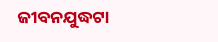ଜୀବନଯୁଦ୍ଧଟା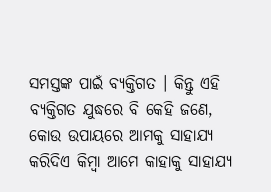ସମସ୍ତଙ୍କ ପାଇଁ ବ୍ୟକ୍ତିଗତ । କିନ୍ତୁ ଏହି ବ୍ୟକ୍ତିଗତ ଯୁଦ୍ଧରେ ବି କେହି ଜଣେ, କୋଉ ଉପାୟରେ ଆମକୁ ସାହାଯ୍ୟ କରିଦିଏ କିମ୍ବା ଆମେ କାହାକୁ ସାହାଯ୍ୟ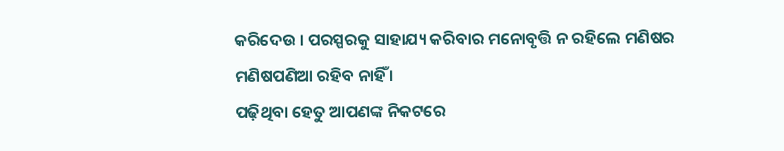କରିଦେଉ । ପରସ୍ପରକୁ ସାହାଯ୍ୟ କରିବାର ମନୋବୃତ୍ତି ନ ରହିଲେ ମଣିଷର ମଣିଷପଣିଆ ରହିବ ନାହିଁ ।
ପଢ଼ିଥିବା ହେତୁ ଆପଣଙ୍କ ନିକଟରେ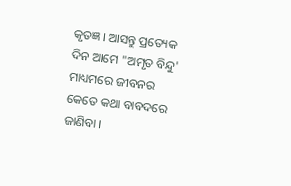କୃତଜ୍ଞ । ଆସନ୍ତୁ ପ୍ରତ୍ୟେକ ଦିନ ଆମେ "ଅମୃତ ବିନ୍ଦୁ' ମାଧ୍ୟମରେ ଜୀବନର କେତେ କଥା ବାବଦରେ ଜାଣିବା ।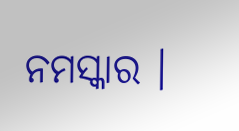ନମସ୍କାର ।